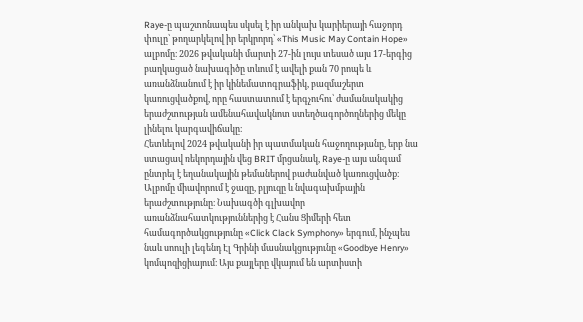Raye-ը պաշտոնապես սկսել է իր անկախ կարիերայի հաջորդ փուլը՝ թողարկելով իր երկրորդ՝ «This Music May Contain Hope» ալբոմը։ 2026 թվականի մարտի 27-ին լույս տեսած այս 17-երգից բաղկացած նախագիծը տևում է ավելի քան 70 րոպե և առանձնանում է իր կինեմատոգրաֆիկ, բազմաշերտ կառուցվածքով, որը հաստատում է երգչուհու՝ ժամանակակից երաժշտության ամենահավակնոտ ստեղծագործողներից մեկը լինելու կարգավիճակը։
Հետևելով 2024 թվականի իր պատմական հաջողությանը, երբ նա ստացավ ռեկորդային վեց BRIT մրցանակ, Raye-ը այս անգամ ընտրել է եղանակային թեմաներով բաժանված կառուցվածք։ Ալբոմը միավորում է ջազը, բլյուզը և նվագախմբային երաժշտությունը։ Նախագծի գլխավոր առանձնահատկություններից է Հանս Ցիմերի հետ համագործակցությունը «Click Clack Symphony» երգում, ինչպես նաև սոուլի լեգենդ Էլ Գրինի մասնակցությունը «Goodbye Henry» կոմպոզիցիայում։ Այս քայլերը վկայում են արտիստի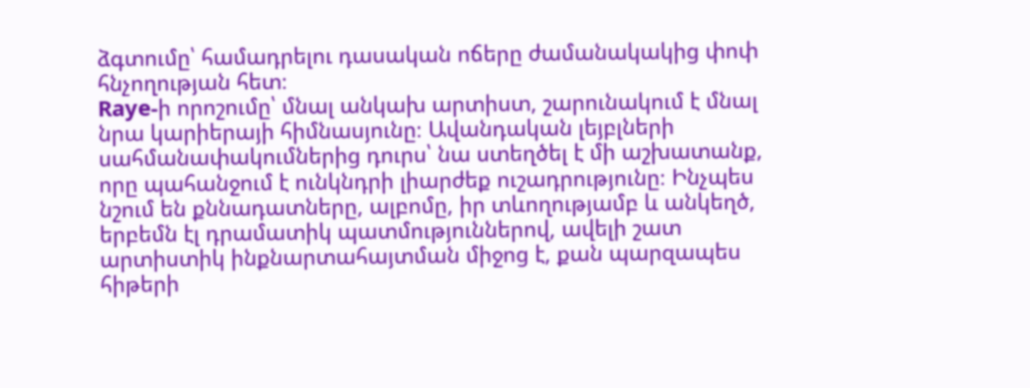ձգտումը՝ համադրելու դասական ոճերը ժամանակակից փոփ հնչողության հետ։
Raye-ի որոշումը՝ մնալ անկախ արտիստ, շարունակում է մնալ նրա կարիերայի հիմնասյունը։ Ավանդական լեյբլների սահմանափակումներից դուրս՝ նա ստեղծել է մի աշխատանք, որը պահանջում է ունկնդրի լիարժեք ուշադրությունը։ Ինչպես նշում են քննադատները, ալբոմը, իր տևողությամբ և անկեղծ, երբեմն էլ դրամատիկ պատմություններով, ավելի շատ արտիստիկ ինքնարտահայտման միջոց է, քան պարզապես հիթերի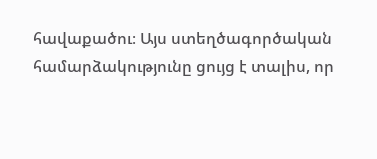հավաքածու։ Այս ստեղծագործական համարձակությունը ցույց է տալիս, որ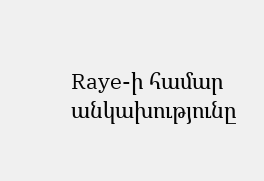Raye-ի համար անկախությունը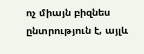ոչ միայն բիզնես ընտրություն է, այլև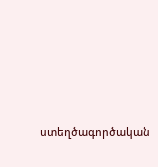ստեղծագործական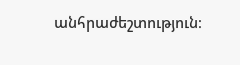անհրաժեշտություն։